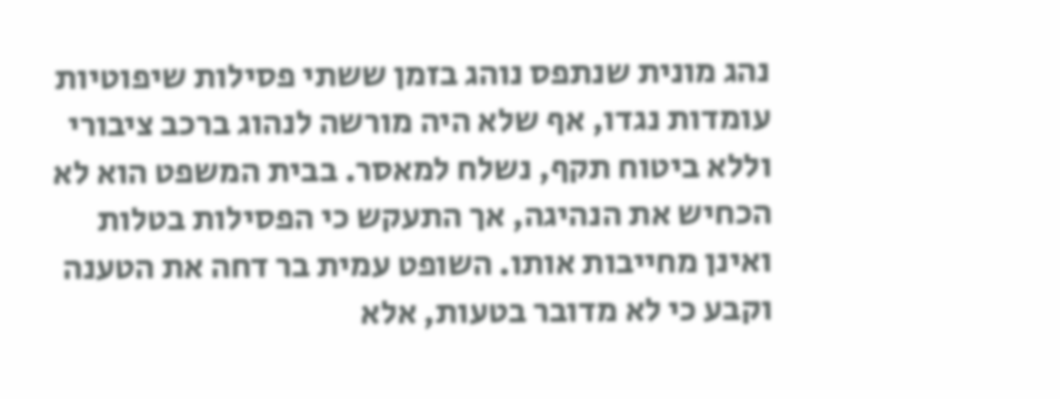נהג מונית שנתפס נוהג בזמן ששתי פסילות שיפוטיות עומדות נגדו, אף שלא היה מורשה לנהוג ברכב ציבורי וללא ביטוח תקף, נשלח למאסר. בבית המשפט הוא לא הכחיש את הנהיגה, אך התעקש כי הפסילות בטלות ואינן מחייבות אותו. השופט עמית בר דחה את הטענה וקבע כי לא מדובר בטעות, אלא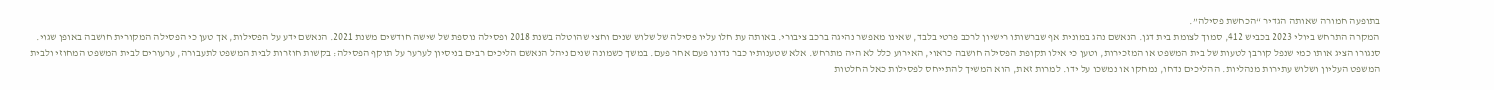בתופעה חמורה שאותה הגדיר “הכחשת פסילה”.
המקרה התרחש ביולי 2023 בכביש 412, סמוך לצומת בית דגן. הנאשם נהג במונית אף שברשותו רישיון לרכב פרטי בלבד, שאינו מאפשר נהיגה ברכב ציבורי. באותה עת חלו עליו פסילה של שלוש שנים וחצי שהוטלה בשנת 2018 ופסילה נוספת של שישה חודשים משנת 2021. הנאשם ידע על הפסילות, אך טען כי הפסילה המקורית חושבה באופן שגוי. סנגורו הציג אותו כמי שנפל קורבן לטעות של בית המשפט או המזכירות, וטען כי אילו תקופת הפסילה חושבה כראוי, האירוע כלל לא היה מתרחש. אלא שטענותיו כבר נדונו פעם אחר פעם. במשך כשמונה שנים ניהל הנאשם הליכים רבים בניסיון לערער על תוקף הפסילה: בקשות חוזרות לבית המשפט לתעבורה, ערעורים לבית המשפט המחוזי ולבית המשפט העליון ושלוש עתירות מנהליות. ההליכים נדחו, נמחקו או נמשכו על ידו. למרות זאת, הוא המשיך להתייחס לפסילות כאל החלטות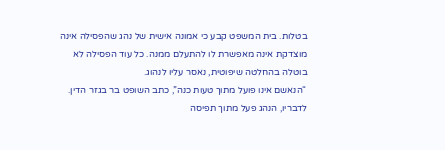בטלות. בית המשפט קבע כי אמונה אישית של נהג שהפסילה אינה מוצדקת אינה מאפשרת לו להתעלם ממנה. כל עוד הפסילה לא בוטלה בהחלטה שיפוטית, נאסר עליו לנהוג.
“הנאשם אינו פועל מתוך טעות כנה”, כתב השופט בר בגזר הדין. לדבריו, הנהג פעל מתוך תפיסה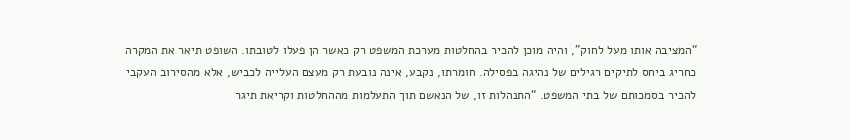“המציבה אותו מעל לחוק”, והיה מוכן להכיר בהחלטות מערכת המשפט רק כאשר הן פעלו לטובתו. השופט תיאר את המקרה כחריג ביחס לתיקים רגילים של נהיגה בפסילה. חומרתו, נקבע, אינה נובעת רק מעצם העלייה לכביש, אלא מהסירוב העקבי להכיר בסמכותם של בתי המשפט. “התנהלות זו, של הנאשם תוך התעלמות מההחלטות וקריאת תיגר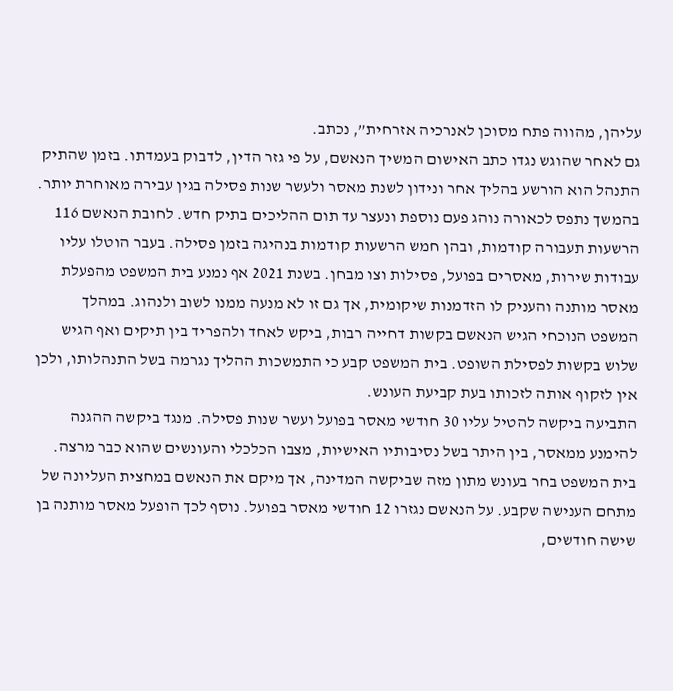עליהן, מהווה פתח מסוכן לאנרכיה אזרחית”, נכתב.
גם לאחר שהוגש נגדו כתב האישום המשיך הנאשם, על פי גזר הדין, לדבוק בעמדתו. בזמן שהתיק התנהל הוא הורשע בהליך אחר ונידון לשנת מאסר ולעשר שנות פסילה בגין עבירה מאוחרת יותר. בהמשך נתפס לכאורה נוהג פעם נוספת ונעצר עד תום ההליכים בתיק חדש. לחובת הנאשם 116 הרשעות תעבורה קודמות, ובהן חמש הרשעות קודמות בנהיגה בזמן פסילה. בעבר הוטלו עליו עבודות שירות, מאסרים בפועל, פסילות וצו מבחן. בשנת 2021 אף נמנע בית המשפט מהפעלת מאסר מותנה והעניק לו הזדמנות שיקומית, אך גם זו לא מנעה ממנו לשוב ולנהוג. במהלך המשפט הנוכחי הגיש הנאשם בקשות דחייה רבות, ביקש לאחד ולהפריד בין תיקים ואף הגיש שלוש בקשות לפסילת השופט. בית המשפט קבע כי התמשכות ההליך נגרמה בשל התנהלותו, ולכן אין לזקוף אותה לזכותו בעת קביעת העונש.
התביעה ביקשה להטיל עליו 30 חודשי מאסר בפועל ועשר שנות פסילה. מנגד ביקשה ההגנה להימנע ממאסר, בין היתר בשל נסיבותיו האישיות, מצבו הכלכלי והעונשים שהוא כבר מרצה. בית המשפט בחר בעונש מתון מזה שביקשה המדינה, אך מיקם את הנאשם במחצית העליונה של מתחם הענישה שקבע. על הנאשם נגזרו 12 חודשי מאסר בפועל. נוסף לכך הופעל מאסר מותנה בן שישה חודשים,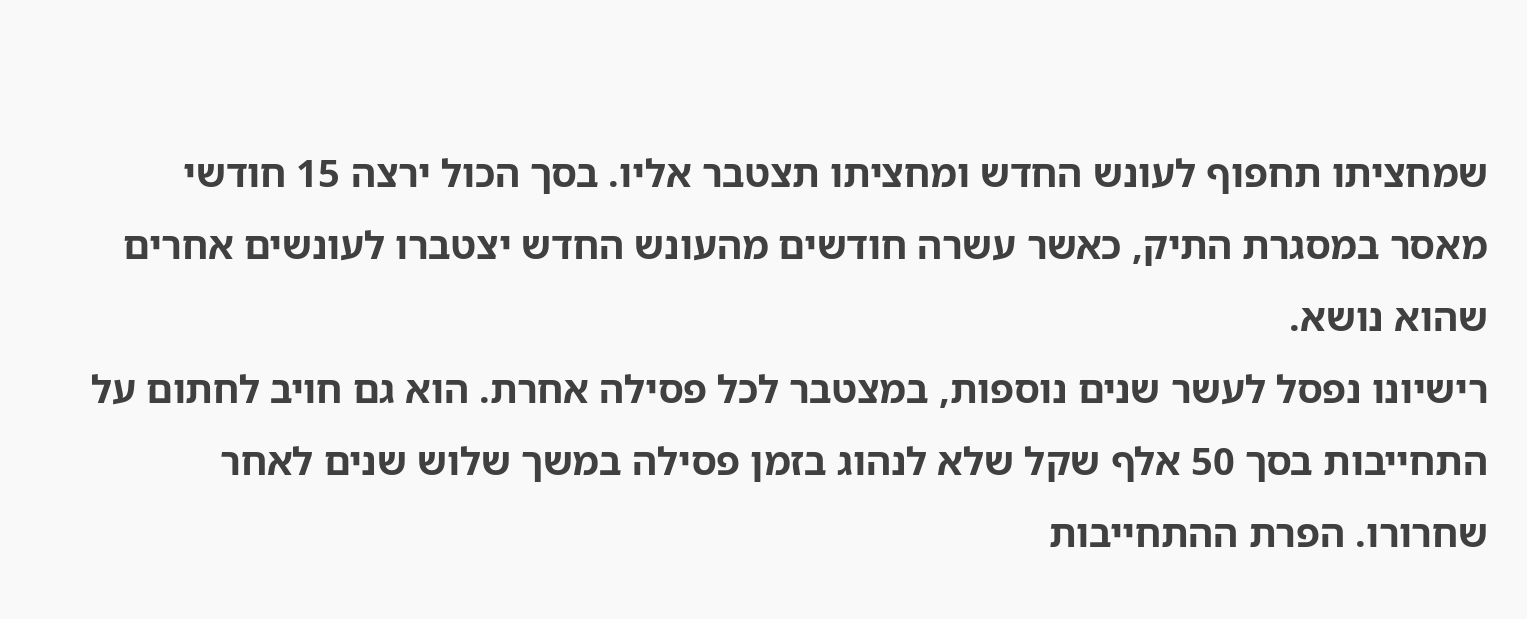שמחציתו תחפוף לעונש החדש ומחציתו תצטבר אליו. בסך הכול ירצה 15 חודשי מאסר במסגרת התיק, כאשר עשרה חודשים מהעונש החדש יצטברו לעונשים אחרים שהוא נושא.
רישיונו נפסל לעשר שנים נוספות, במצטבר לכל פסילה אחרת. הוא גם חויב לחתום על התחייבות בסך 50 אלף שקל שלא לנהוג בזמן פסילה במשך שלוש שנים לאחר שחרורו. הפרת ההתחייבות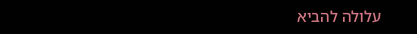עלולה להביא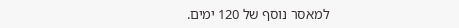למאסר נוסף של 120 ימים.